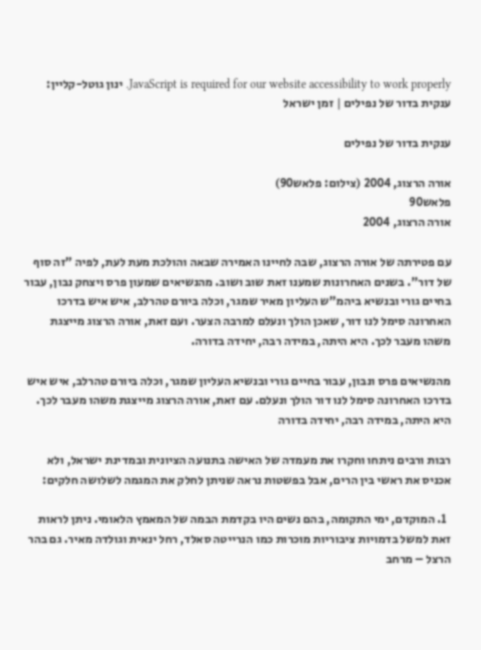JavaScript is required for our website accessibility to work properly. ינון גוטל-קליין: ענקית בדור של נפילים | זמן ישראל

ענקית בדור של נפילים

אורה הרצוג, 2004 (צילום: פלאש90)
פלאש90
אורה הרצוג, 2004

עם פטירתה של אורה הרצוג, שבה לחיינו האמירה שבאה והולכת מעת לעת, לפיה "זה סוף של דור". בשנים האחרונות שמענו זאת שוב ושוב. מהנשיאים שמעון פרס ויצחק נבון, עבור בחיים גורי ובנשיא ביהמ"ש העליון מאיר שמגר, וכלה ביורם טהרלב, איש איש בדרכו האחרונה סימל לנו דור, שאכן הולך ונעלם למרבה הצער. ועם זאת, אורה הרצוג מייצגת משהו מעבר לכך. היא היתה, במידה רבה, יחידה בדורה.

מהנשיאים פרס ונבון, עבור בחיים גורי ובנשיא העליון שמגר, וכלה ביורם טהרלב, איש איש בדרכו האחרונה סימל לנו דור הולך ונעלם. עם זאת, אורה הרצוג מייצגת משהו מעבר לכך. היא היתה, במידה רבה, יחידה בדורה

רבות ורבים ניתחו וחקרו את מעמדה של האישה בתנועה הציונית ובמדינת ישראל, ולא אכניס את ראשי בין הרים, אבל בפשטות נראה שניתן לחלק את המגמה לשלושה חלקים:

  1. המוקדם, ימי התקומה, בהם נשים היו בקדמת הבמה של המאמץ הלאומי. ניתן לראות זאת למשל בדמויות ציבוריות מוכרות כמו הנרייטה סאלד, רחל ינאית וגולדה מאיר. גם בהר הרצל – מרחב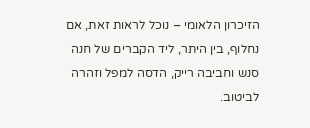הזיכרון הלאומי – נוכל לראות זאת, אם נחלוף, בין היתר, ליד הקברים של חנה סנש וחביבה רייק, הדסה למפל וזהרה לביטוב.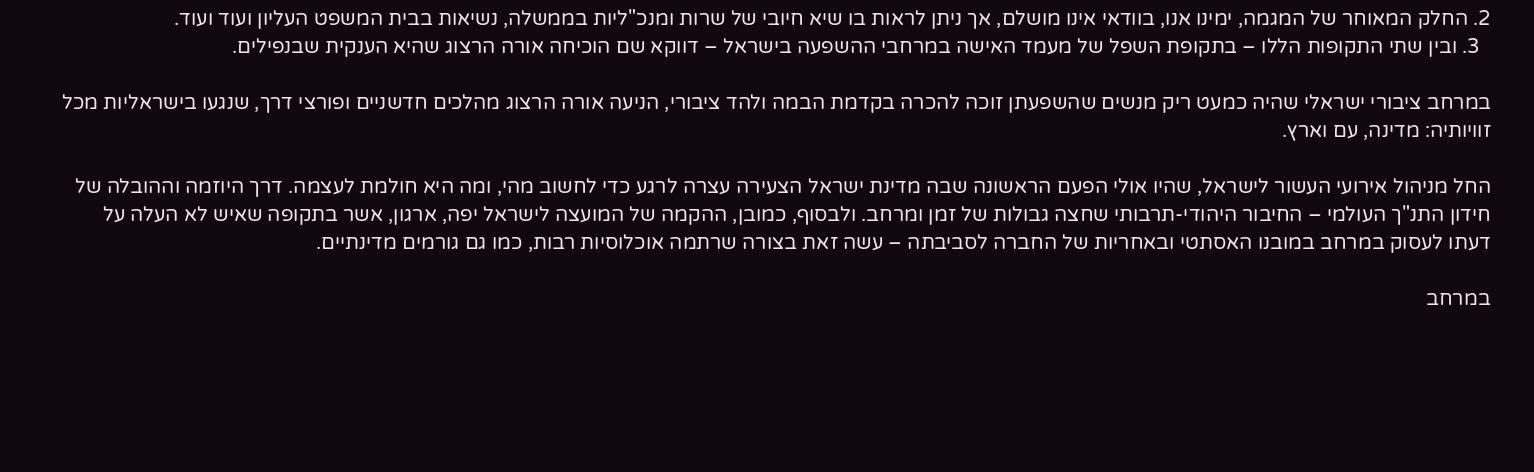2. החלק המאוחר של המגמה, ימינו אנו, בוודאי אינו מושלם, אך ניתן לראות בו שיא חיובי של שרות ומנכ"ליות בממשלה, נשיאות בבית המשפט העליון ועוד ועוד.
  3. ובין שתי התקופות הללו – בתקופת השפל של מעמד האישה במרחבי ההשפעה בישראל – דווקא שם הוכיחה אורה הרצוג שהיא הענקית שבנפילים.

במרחב ציבורי ישראלי שהיה כמעט ריק מנשים שהשפעתן זוכה להכרה בקדמת הבמה ולהד ציבורי, הניעה אורה הרצוג מהלכים חדשניים ופורצי דרך, שנגעו בישראליות מכל זוויותיה: מדינה, עם וארץ.

החל מניהול אירועי העשור לישראל, שהיו אולי הפעם הראשונה שבה מדינת ישראל הצעירה עצרה לרגע כדי לחשוב מהי, ומה היא חולמת לעצמה. דרך היוזמה וההובלה של חידון התנ"ך העולמי – החיבור היהודי-תרבותי שחצה גבולות של זמן ומרחב. ולבסוף, כמובן, ההקמה של המועצה לישראל יפה, ארגון, אשר בתקופה שאיש לא העלה על דעתו לעסוק במרחב במובנו האסתטי ובאחריות של החברה לסביבתה – עשה זאת בצורה שרתמה אוכלוסיות רבות, כמו גם גורמים מדינתיים.

במרחב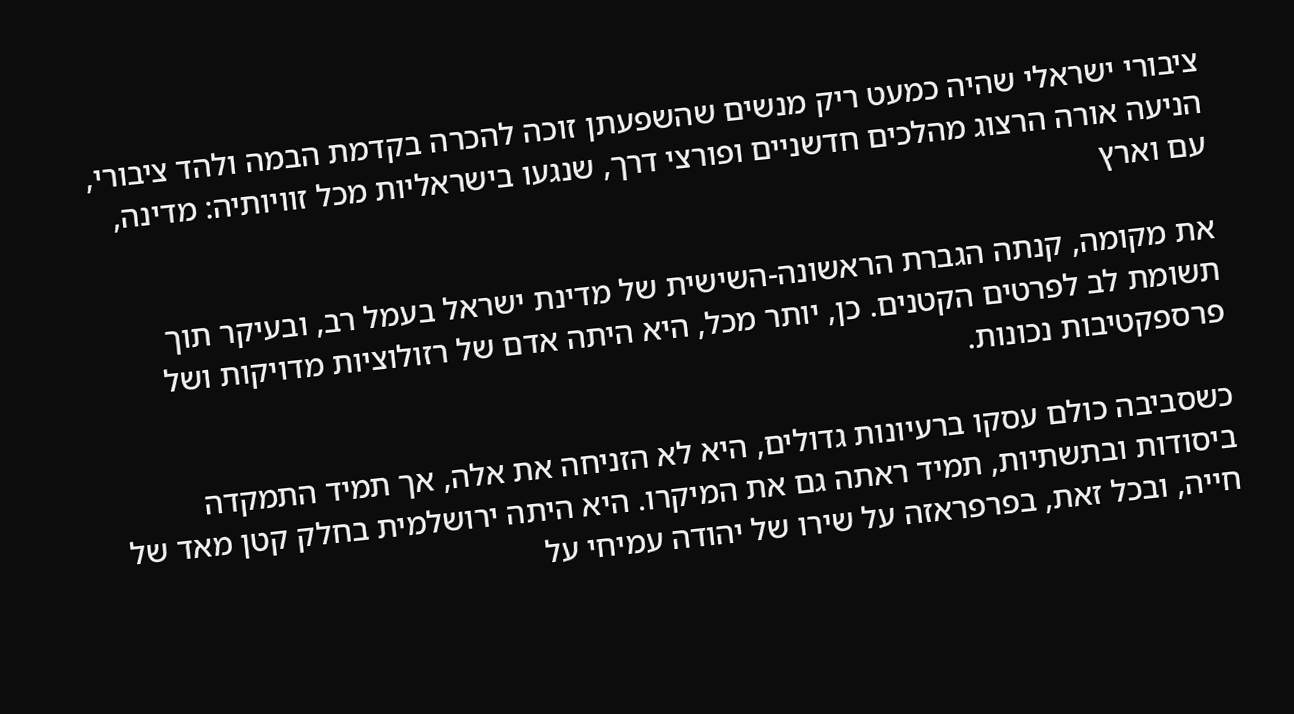ציבורי ישראלי שהיה כמעט ריק מנשים שהשפעתן זוכה להכרה בקדמת הבמה ולהד ציבורי, הניעה אורה הרצוג מהלכים חדשניים ופורצי דרך, שנגעו בישראליות מכל זוויותיה: מדינה, עם וארץ

את מקומה, קנתה הגברת הראשונה-השישית של מדינת ישראל בעמל רב, ובעיקר תוך תשומת לב לפרטים הקטנים. כן, יותר מכל, היא היתה אדם של רזולוציות מדויקות ושל פרספקטיבות נכונות.

כשסביבה כולם עסקו ברעיונות גדולים, היא לא הזניחה את אלה, אך תמיד התמקדה ביסודות ובתשתיות, תמיד ראתה גם את המיקרו. היא היתה ירושלמית בחלק קטן מאד של חייה, ובכל זאת, בפרפראזה על שירו של יהודה עמיחי על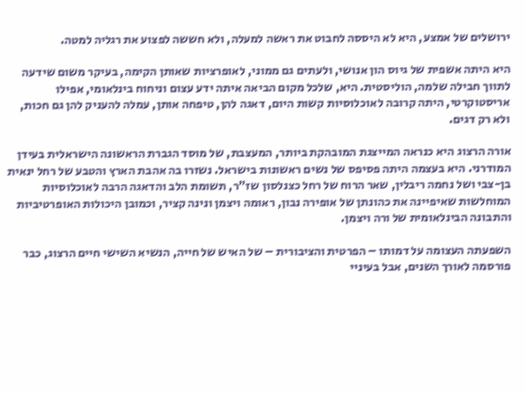ירושלים של אמצע, היא לא היססה לחבוט את ראשה למעלה, ולא חששה לפצוע את רגליה למטה.

היא היתה אשפית של גיוס הון אנושי, ולעתים גם ממוני, לאופרציות שאותן הקימה, בעיקר משום שידעה לתווך חבילה שלמה, הוליסטית. היא, שלכל מקום הביאה איתה ידע עצום וניחוח בינלאומי, אפילו אריסטוקרטי, היתה קרובה לאוכלוסיות קשות היום, דאגה להן, טיפחה אותן, עמלה להעניק להן גם חכות, ולא רק דגים.

אורה הרצוג היא כנראה המייצגת המובהקת ביותר, המעצבת, של מוסד הגברת הראשונה הישראלית בעידן המודרני. היא בעצמה היתה פסיפס של נשים ראשונות בישראל. נשזרו בה אהבת הארץ והטבע של רחל ינאית בן-צבי ושל נחמה ריבלין, שאר הרוח של רחל כצנלסון שז"ר, תשומת הלב והדאגה הרבה לאוכלוסיות המוחלשות שאיפיינה את כהונתן של אופירה נבון, ראומה ויצמן ונינה קציר, וכמובן היכולות האופרטיביות והתבונה הבינלאומית של ורה ויצמן.

השפעתה העצומה על דמותו – הפרטית והציבורית – של האיש של חייה, הנשיא השישי חיים הרצוג, כבר פורסמה לאורך השנים, אבל בעיניי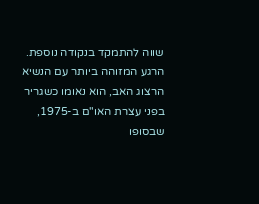שווה להתמקד בנקודה נוספת. הרגע המזוהה ביותר עם הנשיא הרצוג האב, הוא נאומו כשגריר בפני עצרת האו"ם ב-1975, שבסופו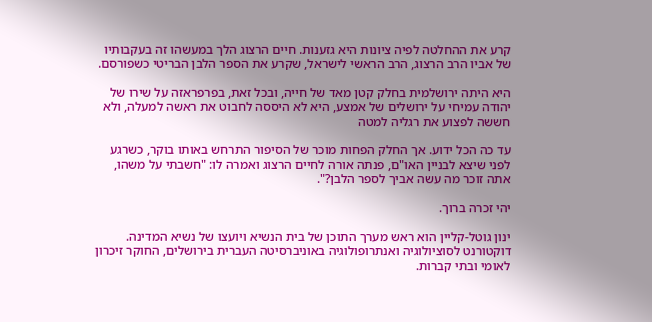קרע את ההחלטה לפיה ציונות היא גזענות. חיים הרצוג הלך במעשהו זה בעקבותיו של אביו הרב הרצוג, הרב הראשי לישראל, שקרע את הספר הלבן הבריטי כשפורסם.

היא היתה ירושלמית בחלק קטן מאד של חייה, ובכל זאת, בפרפראזה על שירו של יהודה עמיחי על ירושלים של אמצע, היא לא היססה לחבוט את ראשה למעלה, ולא חששה לפצוע את רגליה למטה

עד כה הכל ידוע. אך החלק הפחות מוכר של הסיפור התרחש באותו בוקר, כשרגע לפני שיצא לבניין האו"ם, פנתה אורה לחיים הרצוג ואמרה לו: "חשבתי על משהו, אתה זוכר מה עשה אביך לספר הלבן?".

יהי זכרה ברוך.

ינון גוטל-קליין הוא ראש מערך התוכן של בית הנשיא ויועצו של נשיא המדינה. דוקטורנט לסוציולוגיה ואנתרופולוגיה באוניברסיטה העברית בירושלים, החוקר זיכרון לאומי ובתי קברות.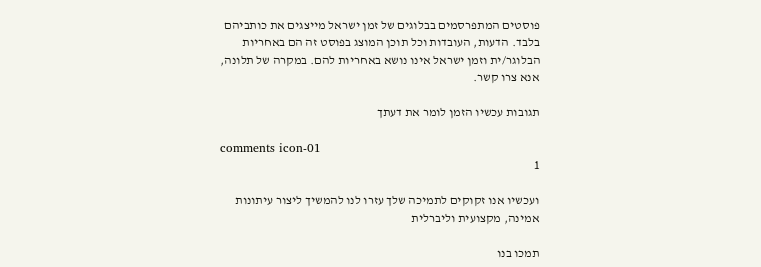פוסטים המתפרסמים בבלוגים של זמן ישראל מייצגים את כותביהם בלבד. הדעות, העובדות וכל תוכן המוצג בפוסט זה הם באחריות הבלוגר/ית וזמן ישראל אינו נושא באחריות להם. במקרה של תלונה, אנא צרו קשר.

תגובות עכשיו הזמן לומר את דעתך

comments icon-01
1

ועכשיו אנו זקוקים לתמיכה שלך עזרו לנו להמשיך ליצור עיתונות אמינה, מקצועית וליברלית

תמכו בנו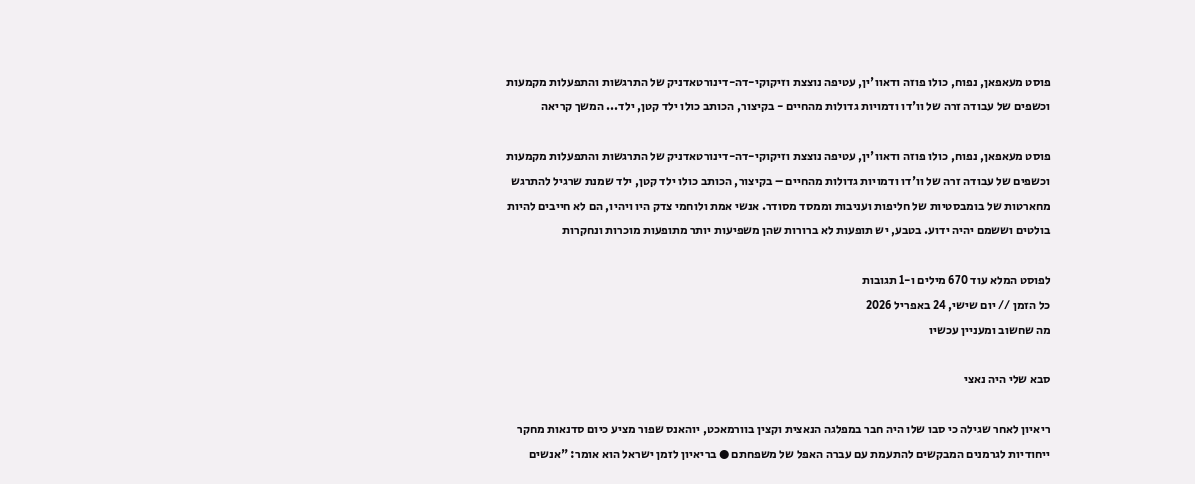פוסט מעאפאן, נפוח, כולו פוזה ודאוו'ין, עטיפה נוצצת וזיקוקי-דה-דינורטאדניק של התרגשות והתפעלות מקמעות וכשפים של עבודה זרה של וו'דו ודמויות גדולות מהחיים - בקיצור, הכותב כולו ילד קטן, ילד... המשך קריאה

פוסט מעאפאן, נפוח, כולו פוזה ודאוו'ין, עטיפה נוצצת וזיקוקי-דה-דינורטאדניק של התרגשות והתפעלות מקמעות וכשפים של עבודה זרה של וו'דו ודמויות גדולות מהחיים – בקיצור, הכותב כולו ילד קטן, ילד שמנת שרגיל להתרגש מחארטות של בומבסטיות של חליפות ועניבות וממסד מסודר. אנשי אמת ולוחמי צדק היו ויהיו, הם לא חייבים להיות בולטים וששמם יהיה ידוע. בטבע, יש תופעות לא ברורות שהן משפיעות יותר מתופעות מוכרות ונחקרות

לפוסט המלא עוד 670 מילים ו-1 תגובות
כל הזמן // יום שישי, 24 באפריל 2026
מה שחשוב ומעניין עכשיו

סבא שלי היה נאצי

ריאיון לאחר שגילה כי סבו שלו היה חבר במפלגה הנאצית וקצין בוורמאכט, יוהאנס שפור מציע כיום סדנאות מחקר ייחודיות לגרמנים המבקשים להתעמת עם עברה האפל של משפחתם ● בריאיון לזמן ישראל הוא אומר: "אנשים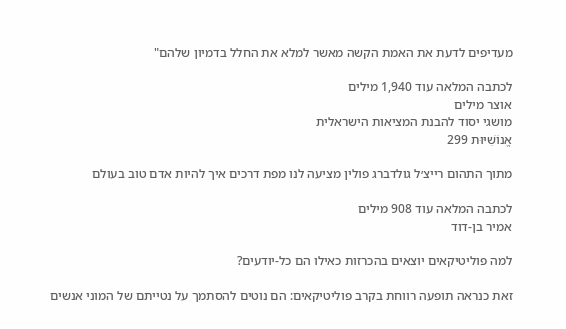מעדיפים לדעת את האמת הקשה מאשר למלא את החלל בדמיון שלהם"

לכתבה המלאה עוד 1,940 מילים
אוצר מילים
מושגי יסוד להבנת המציאות הישראלית
אֱנוֹשִׁיּוּת 299

מתוך התהום רייצ׳ל גולדברג פולין מציעה לנו מפת דרכים איך להיות אדם טוב בעולם

לכתבה המלאה עוד 908 מילים
אמיר בן-דוד

למה פוליטיקאים יוצאים בהכרזות כאילו הם כל-יודעים?

זאת כנראה תופעה רווחת בקרב פוליטיקאים: הם נוטים להסתמך על נטייתם של המוני אנשים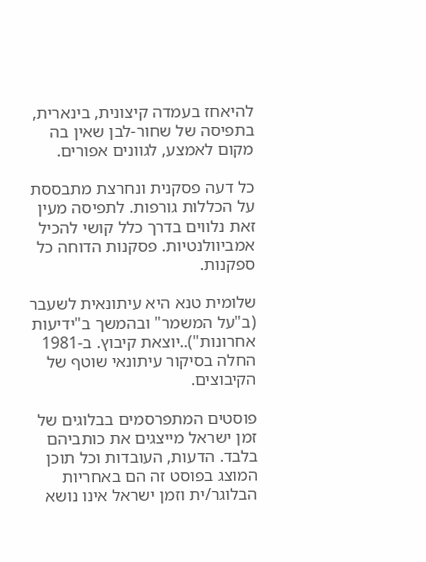להיאחז בעמדה קיצונית, בינארית, בתפיסה של שחור-לבן שאין בה מקום לאמצע, לגוונים אפורים.

כל דעה פסקנית ונחרצת מתבססת על הכללות גורפות. לתפיסה מעין זאת נלווים בדרך כלל קושי להכיל אמביוולנטיות. פסקנות הדוחה כל ספקנות.

שלומית טנא היא עיתונאית לשעבר (ב"על המשמר" ובהמשך ב"ידיעות אחרונות")..יוצאת קיבוץ. ב-1981 החלה בסיקור עיתונאי שוטף של הקיבוצים.

פוסטים המתפרסמים בבלוגים של זמן ישראל מייצגים את כותביהם בלבד. הדעות, העובדות וכל תוכן המוצג בפוסט זה הם באחריות הבלוגר/ית וזמן ישראל אינו נושא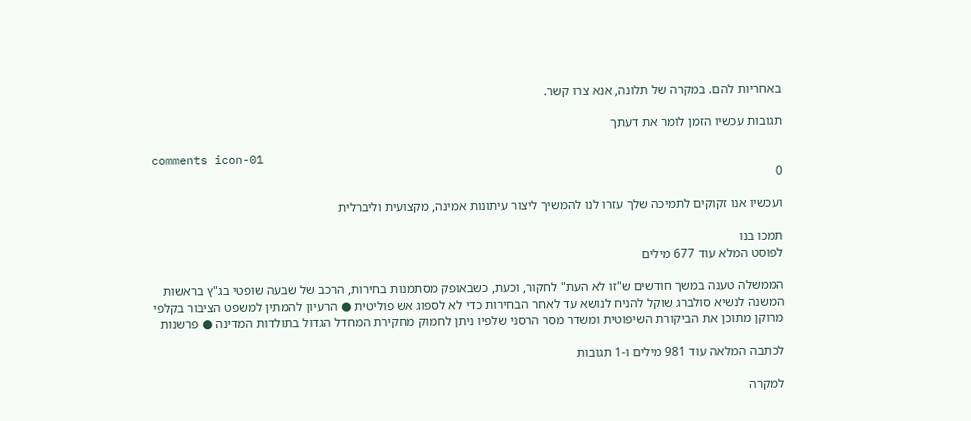באחריות להם. במקרה של תלונה, אנא צרו קשר.

תגובות עכשיו הזמן לומר את דעתך

comments icon-01
0

ועכשיו אנו זקוקים לתמיכה שלך עזרו לנו להמשיך ליצור עיתונות אמינה, מקצועית וליברלית

תמכו בנו
לפוסט המלא עוד 677 מילים

הממשלה טענה במשך חודשים ש"זו לא העת" לחקור, וכעת, כשבאופק מסתמנות בחירות, הרכב של שבעה שופטי בג"ץ בראשות המשנה לנשיא סולברג שוקל להניח לנושא עד לאחר הבחירות כדי לא לספוג אש פוליטית ● הרעיון להמתין למשפט הציבור בקלפי מרוקן מתוכן את הביקורת השיפוטית ומשדר מסר הרסני שלפיו ניתן לחמוק מחקירת המחדל הגדול בתולדות המדינה ● פרשנות

לכתבה המלאה עוד 981 מילים ו-1 תגובות

למקרה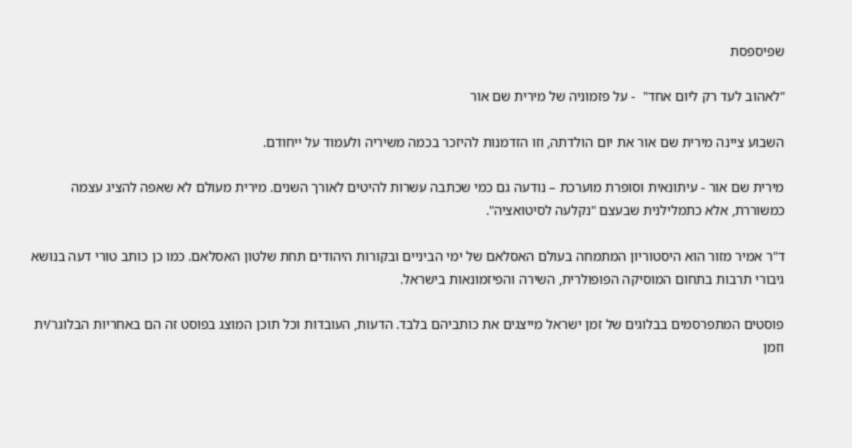שפיספסת

"לאהוב לעד רק ליום אחד"  - על פזמוניה של מירית שם אור

השבוע ציינה מירית שם אור את יום הולדתה, וזו הזדמנות להיזכר בכמה משיריה ולעמוד על ייחודם.

מירית שם אור - עיתונאית וסופרת מוערכת – נודעה גם כמי שכתבה עשרות להיטים לאורך השנים. מירית מעולם לא שאפה להציג עצמה כמשוררת, אלא כתמלילנית שבעצם "נקלעה לסיטואציה".

ד"ר אמיר מזור הוא היסטוריון המתמחה בעולם האסלאם של ימי הביניים ובקורות היהודים תחת שלטון האסלאם. כמו כן כותב טורי דעה בנושא גיבורי תרבות בתחום המוסיקה הפופולרית, השירה והפיזמונאות בישראל.

פוסטים המתפרסמים בבלוגים של זמן ישראל מייצגים את כותביהם בלבד. הדעות, העובדות וכל תוכן המוצג בפוסט זה הם באחריות הבלוגר/ית וזמן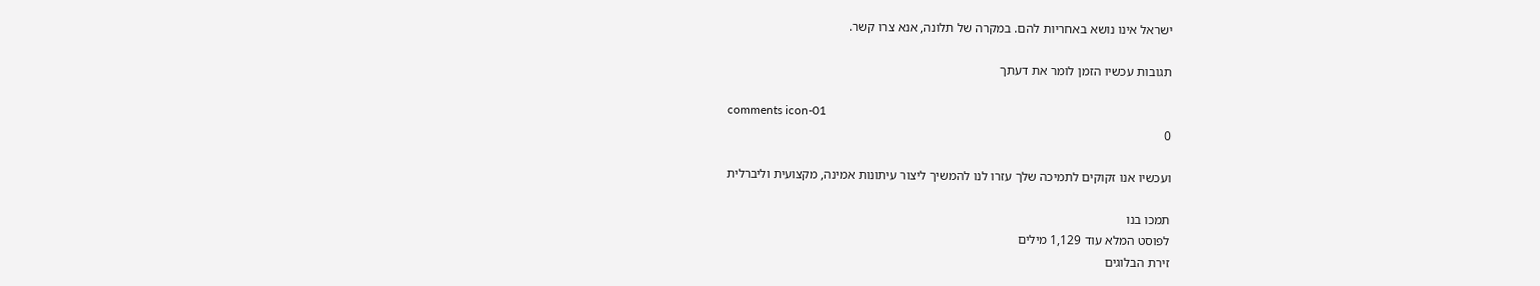ישראל אינו נושא באחריות להם. במקרה של תלונה, אנא צרו קשר.

תגובות עכשיו הזמן לומר את דעתך

comments icon-01
0

ועכשיו אנו זקוקים לתמיכה שלך עזרו לנו להמשיך ליצור עיתונות אמינה, מקצועית וליברלית

תמכו בנו
לפוסט המלא עוד 1,129 מילים
זירת הבלוגים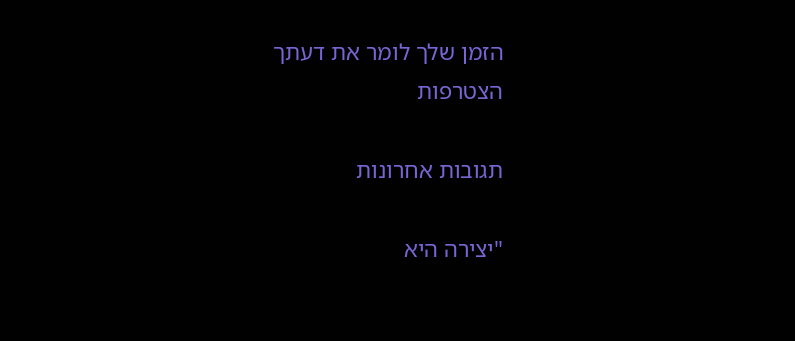הזמן שלך לומר את דעתך
הצטרפות

תגובות אחרונות

"יצירה היא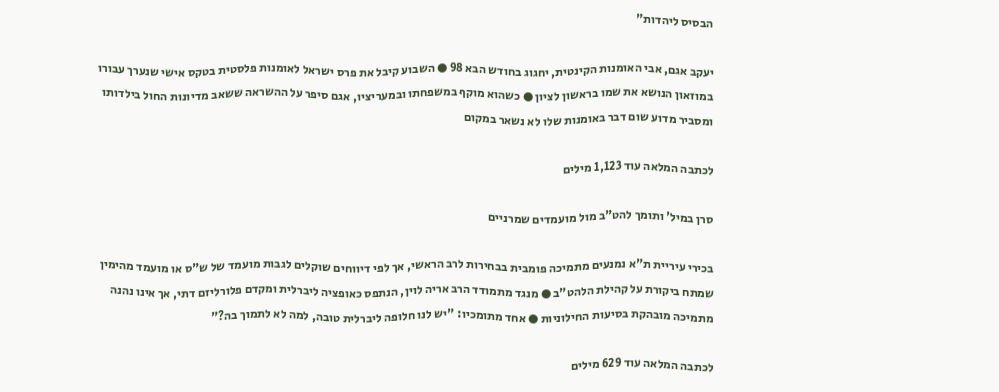הבסיס ליהדות"

יעקב אגם, אבי האומנות הקינטית, יחגוג בחודש הבא 98 ● השבוע קיבל את פרס ישראל לאומנות פלסטית בטקס אישי שנערך עבורו במוזאון הנושא את שמו בראשון לציון ● כשהוא מוקף במשפחתו ובמעריציו, אגם סיפר על ההשראה ששאב מדיונות החול בילדותו ומסביר מדוע שום דבר באומנות שלו לא נשאר במקום

לכתבה המלאה עוד 1,123 מילים

סרן במיל' ותומך להט"ב מול מועמדים שמרניים

בכירי עיריית ת"א נמנעים מתמיכה פומבית בבחירות לרב הראשי, אך לפי דיווחים שוקלים לגבות מועמד של ש"ס או מועמד מהימין שמתח ביקורת על קהילת הלהט"ב ● מנגד מתמודד הרב אריה לוין, הנתפס כאופציה ליברלית ומקדם פלורליזם דתי, אך אינו נהנה מתמיכה מובהקת בסיעות החילוניות ● אחד מתומכיו: "יש לנו חלופה ליברלית טובה, למה לא לתמוך בה?"

לכתבה המלאה עוד 629 מילים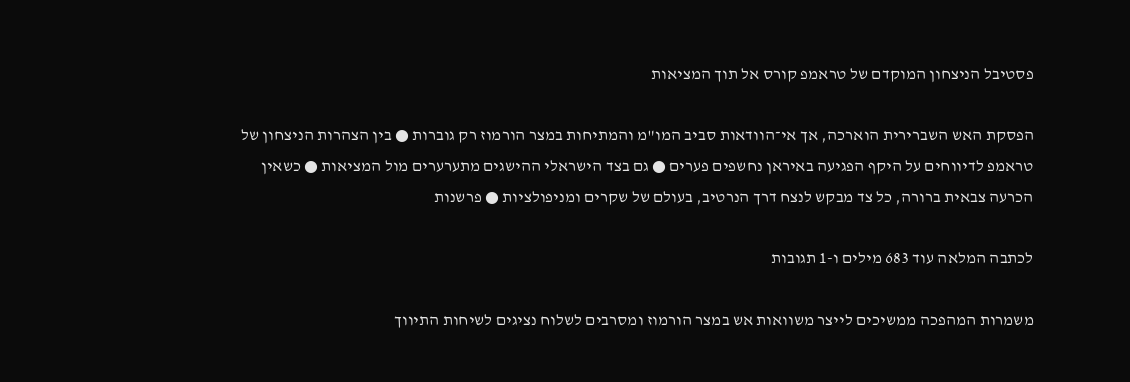פסטיבל הניצחון המוקדם של טראמפ קורס אל תוך המציאות

הפסקת האש השברירית הוארכה, אך אי־הוודאות סביב המו"מ והמתיחות במצר הורמוז רק גוברות ● בין הצהרות הניצחון של טראמפ לדיווחים על היקף הפגיעה באיראן נחשפים פערים ● גם בצד הישראלי ההישגים מתערערים מול המציאות ● כשאין הכרעה צבאית ברורה, כל צד מבקש לנצח דרך הנרטיב, בעולם של שקרים ומניפולציות ● פרשנות

לכתבה המלאה עוד 683 מילים ו-1 תגובות

משמרות המהפכה ממשיכים לייצר משוואות אש במצר הורמוז ומסרבים לשלוח נציגים לשיחות התיווך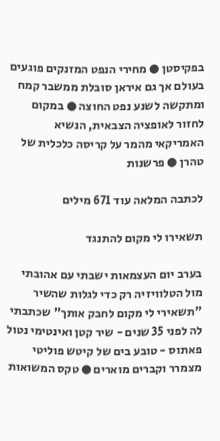בפקיסטן ● מחירי הנפט המזנקים פוגעים בעולם אך גם איראן סובלת ממשבר קמח ומתקשה לשנע נפט החוצה ● במקום לחזור לאופציה הצבאית, הנשיא האמריקאי מהמר על קריסה כלכלית של טהרן ● פרשנות

לכתבה המלאה עוד 671 מילים

תשאירו לי מקום להתנגד

בערב יום העצמאות ישבתי עם אהובתי מול הטלוויזיה רק כדי לגלות שהשיר "תשאירי לי מקום לחבק אותך" שכתבתי לה לפני 35 שנים - שיר קטן ואינטימי נטול פאתוס - טובע בים של קיטש פוליטי מצמרר וקברים מוארים ● טקס המשואות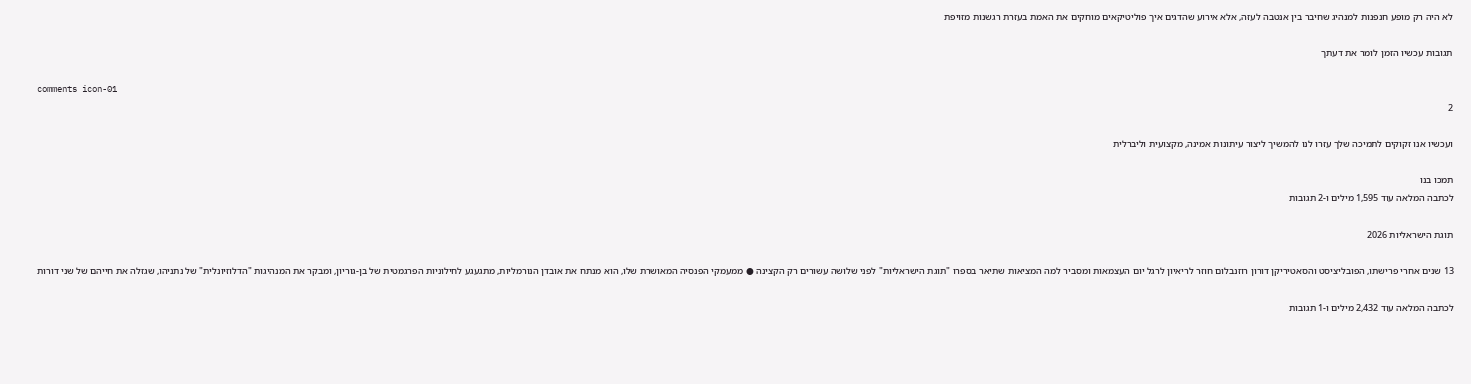לא היה רק מופע חנפנות למנהיג שחיבר בין אנטבה לעזה, אלא אירוע שהדגים איך פוליטיקאים מוחקים את האמת בעזרת רגשנות מזויפת

תגובות עכשיו הזמן לומר את דעתך

comments icon-01
2

ועכשיו אנו זקוקים לתמיכה שלך עזרו לנו להמשיך ליצור עיתונות אמינה, מקצועית וליברלית

תמכו בנו
לכתבה המלאה עוד 1,595 מילים ו-2 תגובות

תוגת הישראליות 2026

13 שנים אחרי פרישתו, הפובליציסט והסאטיריקן דורון רוזנבלום חוזר לריאיון לרגל יום העצמאות ומסביר למה המציאות שתיאר בספרו "תוגת הישראליות" לפני שלושה עשורים רק הקצינה ● ממעמקי הפנסיה המאושרת שלו, הוא מנתח את אובדן הנורמליות, מתגעגע לחילוניות הפרגמטית של בן-גוריון, ומבקר את המנהיגות "הדלוזיונלית" של נתניהו, שגזלה את חייהם של שני דורות

לכתבה המלאה עוד 2,432 מילים ו-1 תגובות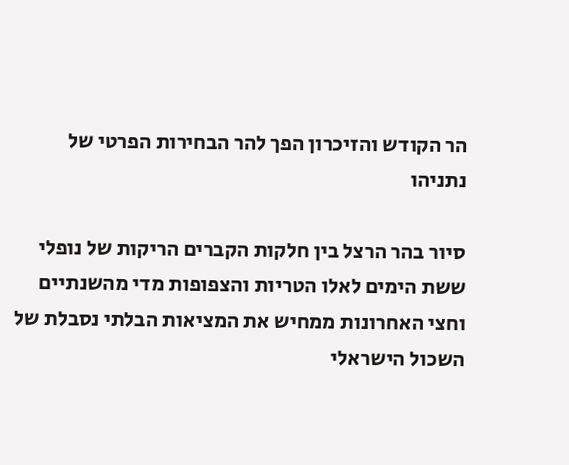הר הקודש והזיכרון הפך להר הבחירות הפרטי של נתניהו

סיור בהר הרצל בין חלקות הקברים הריקות של נופלי ששת הימים לאלו הטריות והצפופות מדי מהשנתיים וחצי האחרונות ממחיש את המציאות הבלתי נסבלת של השכול הישראלי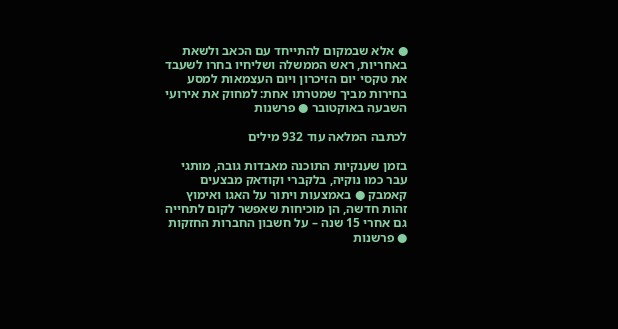● אלא שבמקום להתייחד עם הכאב ולשאת באחריות, ראש הממשלה ושליחיו בחרו לשעבד את טקסי יום הזיכרון ויום העצמאות למסע בחירות מביך שמטרתו אחת: למחוק את אירועי השבעה באוקטובר ● פרשנות

לכתבה המלאה עוד 932 מילים

בזמן שענקיות התוכנה מאבדות גובה, מותגי עבר כמו נוקיה, בלקברי וקודאק מבצעים קאמבק ● באמצעות ויתור על האגו ואימוץ זהות חדשה, הן מוכיחות שאפשר לקום לתחייה גם אחרי 15 שנה – על חשבון החברות החזקות ● פרשנות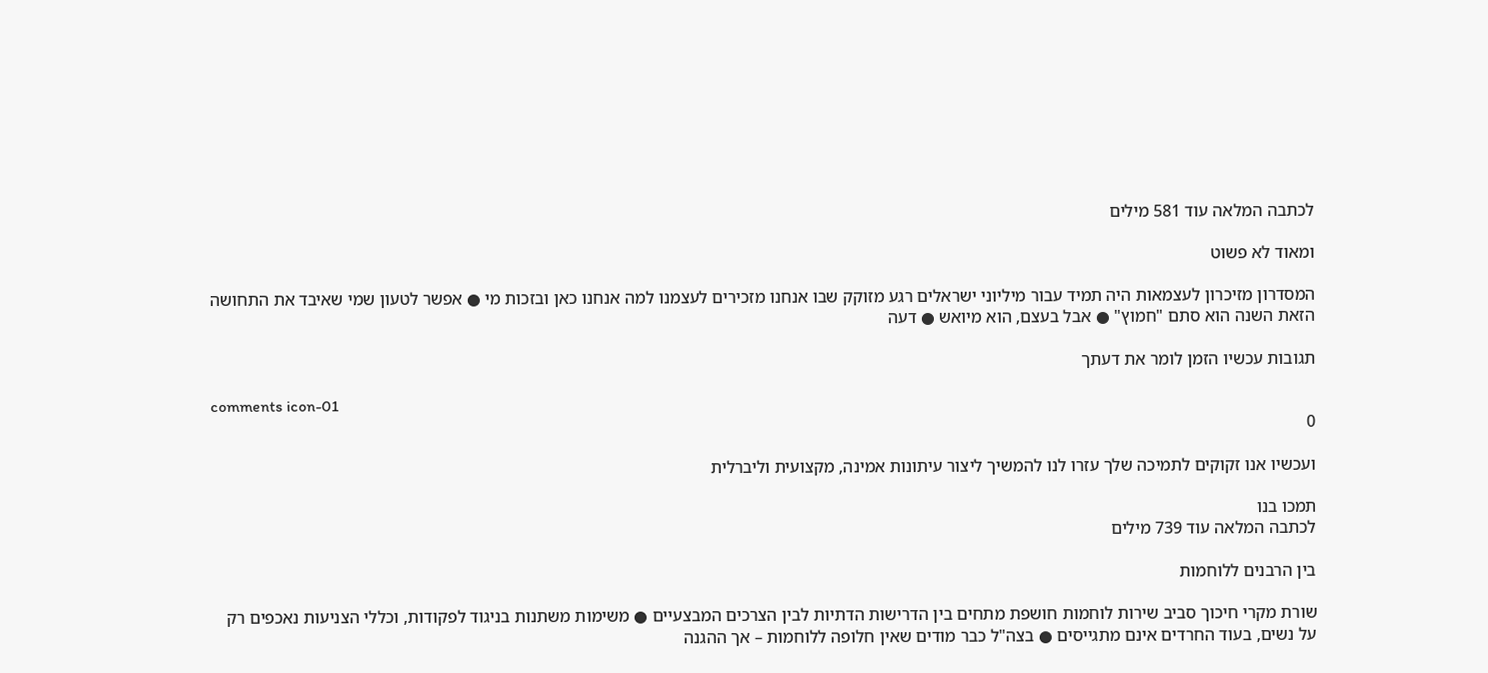לכתבה המלאה עוד 581 מילים

ומאוד לא פשוט

המסדרון מזיכרון לעצמאות היה תמיד עבור מיליוני ישראלים רגע מזוקק שבו אנחנו מזכירים לעצמנו למה אנחנו כאן ובזכות מי ● אפשר לטעון שמי שאיבד את התחושה הזאת השנה הוא סתם "חמוץ" ● אבל בעצם, הוא מיואש ● דעה

תגובות עכשיו הזמן לומר את דעתך

comments icon-01
0

ועכשיו אנו זקוקים לתמיכה שלך עזרו לנו להמשיך ליצור עיתונות אמינה, מקצועית וליברלית

תמכו בנו
לכתבה המלאה עוד 739 מילים

בין הרבנים ללוחמות

שורת מקרי חיכוך סביב שירות לוחמות חושפת מתחים בין הדרישות הדתיות לבין הצרכים המבצעיים ● משימות משתנות בניגוד לפקודות, וכללי הצניעות נאכפים רק על נשים, בעוד החרדים אינם מתגייסים ● בצה"ל כבר מודים שאין חלופה ללוחמות – אך ההגנה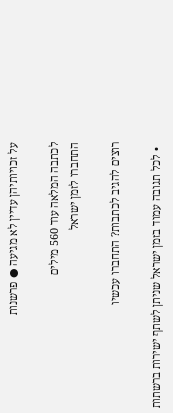על זכויותיהן עדיין לא מגיעה ● פרשנות

לכתבה המלאה עוד 560 מילים
התחברו לזמן ישראל

רוצים להגיב לכתבות? התחברו עכשיו

  • לכל תגובה עמוד בזמן ישראל שניתן לשתף ישירות ברשתות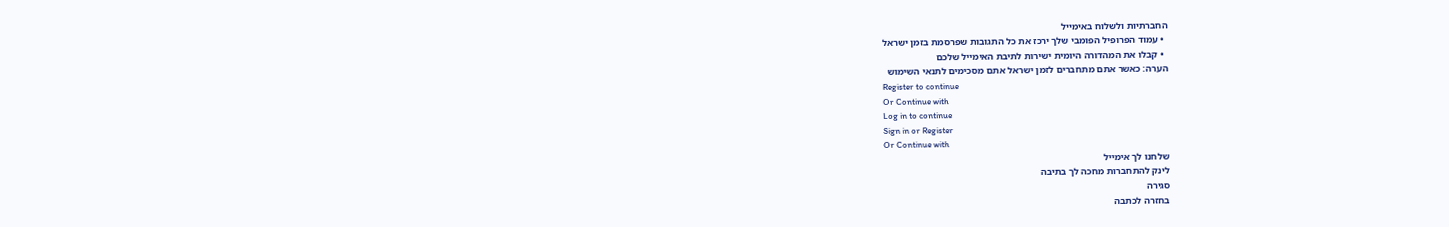החברתיות ולשלוח באימייל
  • עמוד הפרופיל הפומבי שלך ירכז את כל התגובות שפרסמת בזמן ישראל
  • קבלו את המהדורה היומית ישירות לתיבת האימייל שלכם
הערה: כאשר אתם מתחברים לזמן ישראל אתם מסכימים לתנאי השימוש
Register to continue
Or Continue with
Log in to continue
Sign in or Register
Or Continue with
שלחנו לך אימייל
לינק להתחברות מחכה לך בתיבה
סגירה
בחזרה לכתבה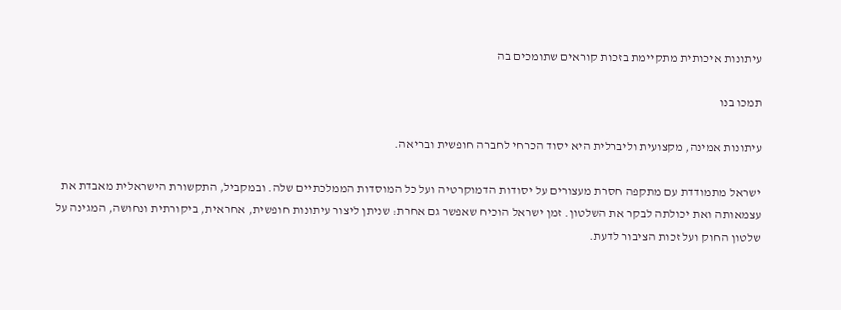עיתונות איכותית מתקיימת בזכות קוראים שתומכים בה

תמכו בנו

עיתונות אמינה, מקצועית וליברלית היא יסוד הכרחי לחברה חופשית ובריאה.

ישראל מתמודדת עם מתקפה חסרת מעצורים על יסודות הדמוקרטיה ועל כל המוסדות הממלכתיים שלה. ובמקביל, התקשורת הישראלית מאבדת את עצמאותה ואת יכולתה לבקר את השלטון. זמן ישראל הוכיח שאפשר גם אחרת: שניתן ליצור עיתונות חופשית, אחראית, ביקורתית ונחושה, המגינה על שלטון החוק ועל זכות הציבור לדעת.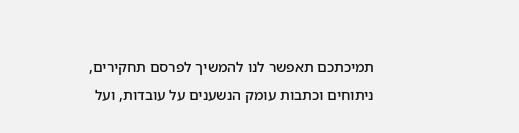תמיכתכם תאפשר לנו להמשיך לפרסם תחקירים, ניתוחים וכתבות עומק הנשענים על עובדות, ועל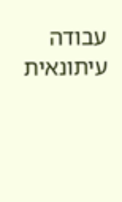עבודה עיתונאית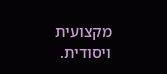מקצועית ויסודית.